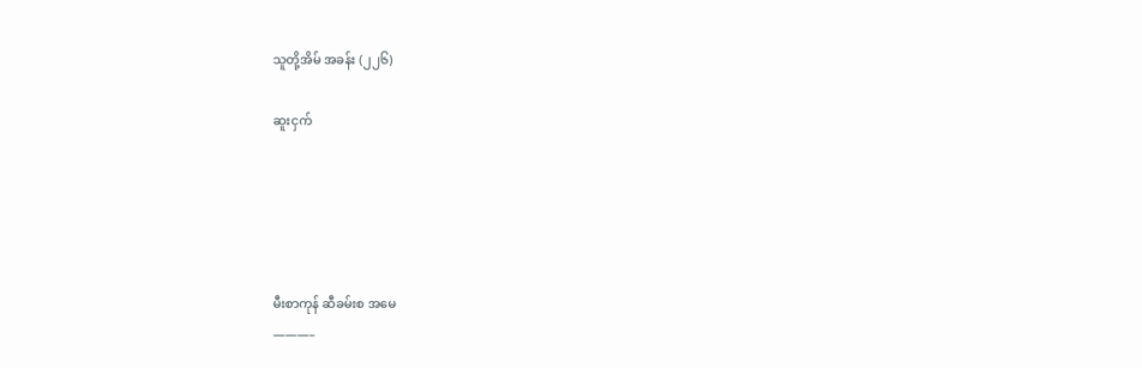သူတို့အိမ် အခန်း (၂၂၆)

ဆူးငှက်





မီးစာကုန် ဆီခမ်းစ အမေ
———–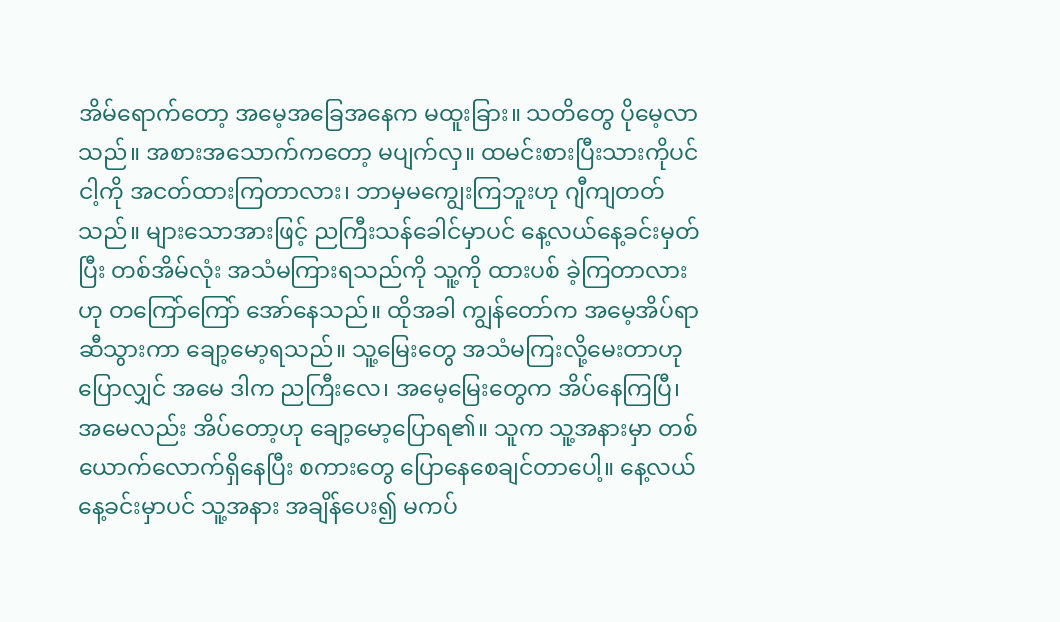အိမ်ရောက်တော့ အမေ့အခြေအနေက မထူးခြား။ သတိတွေ ပိုမေ့လာသည်။ အစားအသောက်ကတော့ မပျက်လှ။ ထမင်းစားပြီးသားကိုပင် ငါ့ကို အငတ်ထားကြတာလား၊ ဘာမှမကျွေးကြဘူးဟု ဂျီကျတတ်သည်။ များသောအားဖြင့် ညကြီးသန်ခေါင်မှာပင် နေ့လယ်နေ့ခင်းမှတ်ပြီး တစ်အိမ်လုံး အသံမကြားရသည်ကို သူ့ကို ထားပစ် ခဲ့ကြတာလားဟု တကြော်ကြော် အော်နေသည်။ ထိုအခါ ကျွန်တော်က အမေ့အိပ်ရာဆီသွားကာ ချော့မော့ရသည်။ သူ့မြေးတွေ အသံမကြးလို့မေးတာဟု ပြောလျှင် အမေ ဒါက ညကြီးလေ၊ အမေ့မြေးတွေက အိပ်နေကြပြီ၊ အမေလည်း အိပ်တော့ဟု ချော့မော့ပြောရ၏။ သူက သူ့အနားမှာ တစ်ယောက်လောက်ရှိနေပြီး စကားတွေ ပြောနေစေချင်တာပေါ့။ နေ့လယ်နေ့ခင်းမှာပင် သူ့အနား အချိန်ပေး၍ မကပ်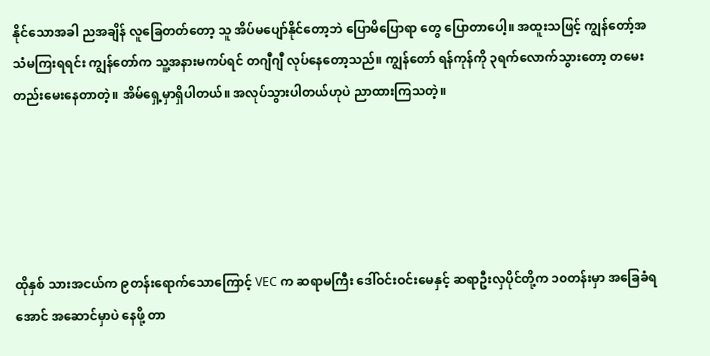နိုင်သောအခါ ညအချိန် လူခြေတတ်တော့ သူ အိပ်မပျော်နိုင်တော့ဘဲ ပြောမိပြောရာ တွေ ပြောတာပေါ့။ အထူးသဖြင့် ကျွန်တော့်အသံမကြးရရင်း ကျွန်တော်က သူ့အနားမကပ်ရင် တဂျီဂျီ လုပ်နေတော့သည်။ ကျွန်တော် ရန်ကုန်ကို ၃ရက်လောက်သွားတော့ တမေးတည်းမေးနေတာတဲ့။ အိမ်ရှေ့မှာရှိပါတယ်။ အလုပ်သွားပါတယ်ဟုပဲ ညာထားကြသတဲ့။





ထိုနှစ် သားအငယ်က ၉တန်းရောက်သောကြောင့် VEC က ဆရာမကြီး ဒေါ်ဝင်းဝင်းမေနှင့် ဆရာဦးလှပိုင်တို့က ၁၀တန်းမှာ အခြေခံရအောင် အဆောင်မှာပဲ နေဖို့ တာ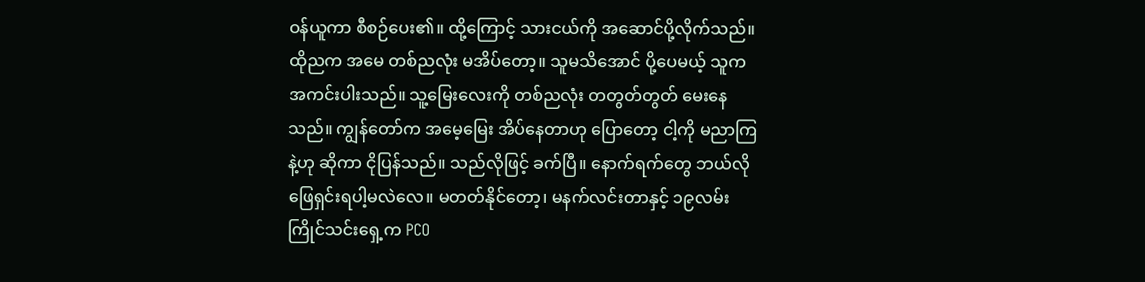ဝန်ယူကာ စီစဉ်ပေး၏။ ထို့ကြောင့် သားငယ်ကို အဆောင်ပို့လိုက်သည်။ ထိုညက အမေ တစ်ညလုံး မအိပ်တော့။ သူမသိအောင် ပို့ပေမယ့် သူက အကင်းပါးသည်။ သူ့မြေးလေးကို တစ်ညလုံး တတွတ်တွတ် မေးနေသည်။ ကျွန်တော်က အမေ့မြေး အိပ်နေတာဟု ပြောတော့ ငါ့ကို မညာကြနဲ့ဟု ဆိုကာ ငိုပြန်သည်။ သည်လိုဖြင့် ခက်ပြီ။ နောက်ရက်တွေ ဘယ်လို ဖြေရှင်းရပါ့မလဲလေ။ မတတ်နိုင်တော့၊ မနက်လင်းတာနှင့် ၁၉လမ်း ကြိုင်သင်းရှေ့က PCO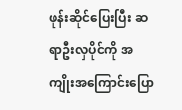ဖုန်းဆိုင်ပြေးပြီး ဆရာဦးလှပိုင်ကို အကျိုးအကြောင်းပြော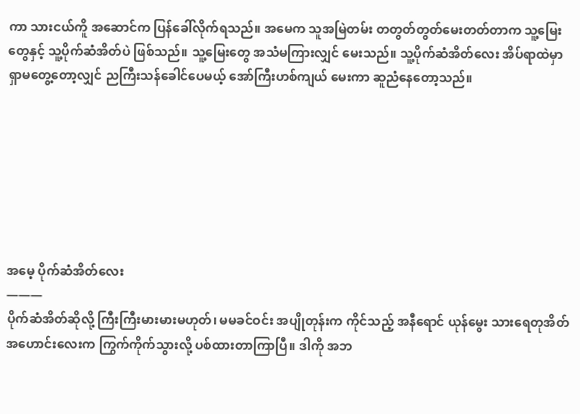ကာ သားငယ်ကိူ အဆောင်က ပြန်ခေါ်လိုက်ရသည်။ အမေက သူအမြဲတမ်း တတွတ်တွတ်မေးတတ်တာက သူ့မြေးတွေနှင့် သူ့ပိုက်ဆံအိတ်ပဲ ဖြစ်သည်။ သူ့မြေးတွေ အသံမကြားလျှင် မေးသည်။ သူ့ပိုက်ဆံအိတ်လေး အိပ်ရာထဲမှာ ရှာမတွေ့တော့လျှင် ညကြီးသန်ခေါင်ပေမယ့် အော်ကြီးဟစ်ကျယ် မေးကာ ဆူညံနေတော့သည်။







အမေ့ ပိုက်ဆံအိတ်လေး
———
ပိုက်ဆံအိတ်ဆိုလို့ ကြီးကြီးမားမားမဟုတ်၊ မမခင်ဝင်း အပျိုတုန်းက ကိုင်သည့် အနီရောင် ယုန်မွေး သားရေတုအိတ် အဟောင်းလေးက ကြွက်ကိုက်သွားလို့ ပစ်ထားတာကြာပြီ။ ဒါကို အဘ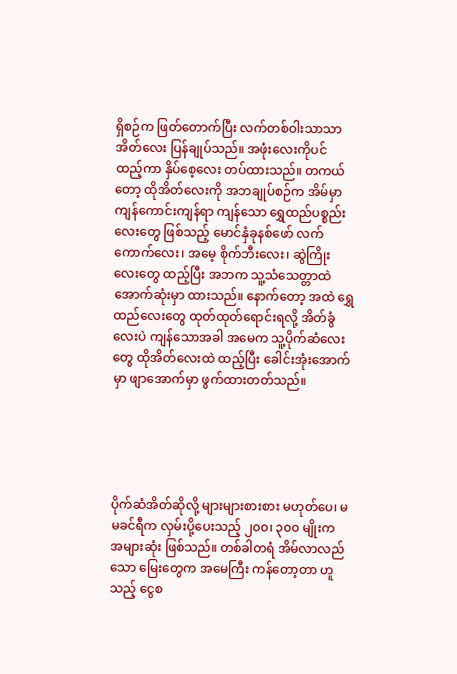ရှိစဉ်က ဖြတ်တောက်ပြီး လက်တစ်ဝါးသာသာ အိတ်လေး ပြန်ချုပ်သည်။ အဖုံးလေးကိုပင် ထည့်ကာ နှိပ်စေ့လေး တပ်ထားသည်။ တကယ်တော့ ထိုအိတ်လေးကို အဘချုပ်စဉ်က အိမ်မှာ ကျန်ကောင်းကျန်ရာ ကျန်သော ရွှေထည်ပစ္စည်းလေးတွေ ဖြစ်သည့် မောင်နှံခုနစ်ဖော် လက်ကောက်လေး၊ အမေ့ စိုက်ဘီးလေး၊ ဆွဲကြိုးလေးတွေ ထည့်ပြီး အဘက သူ့သံသေတ္တာထဲ အောက်ဆုံးမှာ ထားသည်။ နောက်တော့ အထဲ ရွှေထည်လေးတွေ ထုတ်ထုတ်ရောင်းရလို့ အိတ်ခွံလေးပဲ ကျန်သောအခါ အမေက သူ့ပိုက်ဆံလေးတွေ ထိုအိတ်လေးထဲ ထည့်ပြီး ခေါင်းအုံးအောက်မှာ ဖျာအောက်မှာ ဖွက်ထားတတ်သည်။





ပိုက်ဆံအိတ်ဆိုလို့ များများစားစား မဟုတ်ပေ၊ မမခင်ရီက လှမ်းပို့ပေးသည့် ၂၀၀၊ ၃၀၀ မျိုးက အများဆုံး ဖြစ်သည်။ တစ်ခါတရံ အိမ်လာလည်သော မြေးတွေက အမေကြီး ကန်တော့တာ ဟူသည့် ငွေစ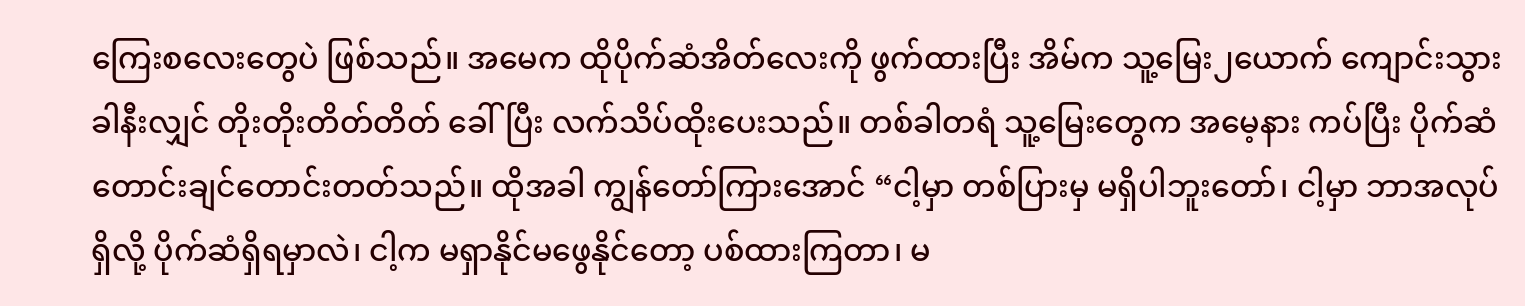ကြေးစလေးတွေပဲ ဖြစ်သည်။ အမေက ထိုပိုက်ဆံအိတ်လေးကို ဖွက်ထားပြီး အိမ်က သူ့မြေး၂ယောက် ကျောင်းသွားခါနီးလျှင် တိုးတိုးတိတ်တိတ် ခေါ်ပြီး လက်သိပ်ထိုးပေးသည်။ တစ်ခါတရံ သူ့မြေးတွေက အမေ့နား ကပ်ပြီး ပိုက်ဆံတောင်းချင်တောင်းတတ်သည်။ ထိုအခါ ကျွန်တော်ကြားအောင် “ငါ့မှာ တစ်ပြားမှ မရှိပါဘူးတော်၊ ငါ့မှာ ဘာအလုပ်ရှိလို့ ပိုက်ဆံရှိရမှာလဲ၊ ငါ့က မရှာနိုင်မဖွေနိုင်တော့ ပစ်ထားကြတာ၊ မ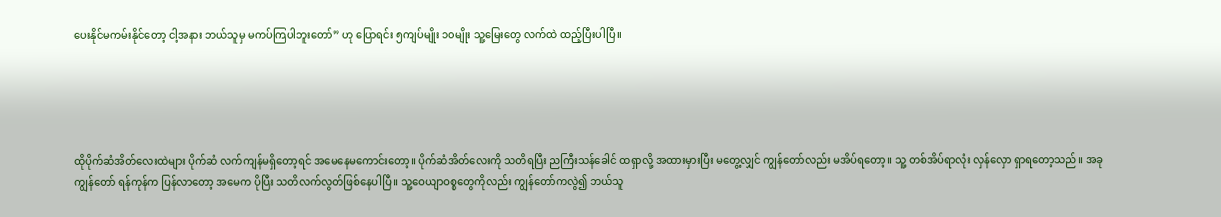ပေးနိုင်မကမ်းနိုင်တော့ ငါ့အနား ဘယ်သူမှ မကပ်ကြပါဘူးတော်” ဟု ပြောရင်း ၅ကျပ်မျိုး ၁၀မျိုး သူ့မြေးတွေ လက်ထဲ ထည့်ပြီးပါပြီ။





ထိုပိုက်ဆံအိတ်လေးထဲများ ပိုက်ဆံ လက်ကျန်မရှိတော့ရင် အမေနေမကောင်းတော့။ ပိုက်ဆံအိတ်လေးကို သတိရပြီး ညကြီးသန်ခေါင် ထရှာလို့ အထားမှားပြီး မတွေ့လျှင် ကျွန်တော်လည်း မအိပ်ရတော့။ သူ့ တစ်အိပ်ရာလုံး လှန်လှော ရှာရတော့သည်။ အခု ကျွန်တော် ရန်ကုန်က ပြန်လာတော့ အမေက ပိုပြီး သတိလက်လွတ်ဖြစ်နေပါပြီ။ သူ့ဝေယျာဝစ္စတွေကိုလည်း ကျွန်တော်ကလွဲ၍ ဘယ်သူ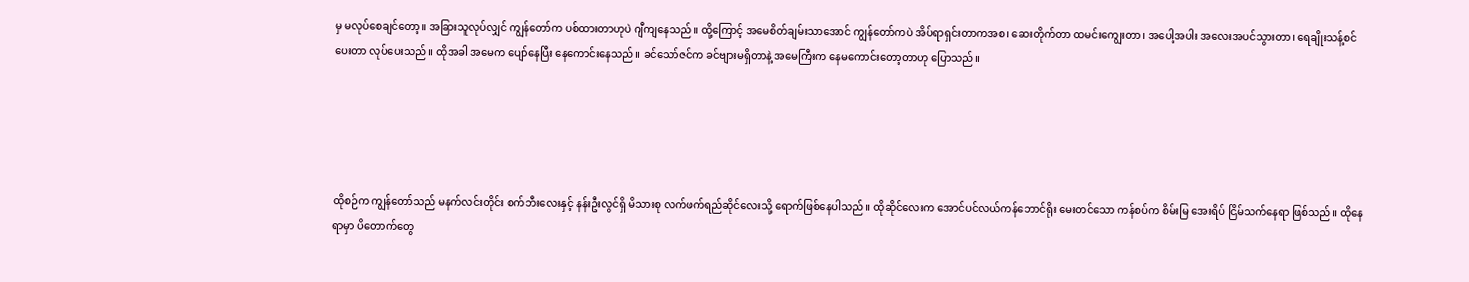မှ မလုပ်စေချင်တော့။ အခြားသူလုပ်လျှင် ကျွန်တော်က ပစ်ထားတာဟုပဲ ဂျီကျနေသည်။ ထို့ကြောင့် အမေစိတ်ချမ်းသာအောင် ကျွန်တော်ကပဲ အိပ်ရာရှင်းတာကအစ၊ ဆေးတိုက်တာ ထမင်းကျွေးတာ၊ အပေါ့အပါး အလေးအပင်သွားတာ၊ ရေချိုးသန့်စင်ပေးတာ လုပ်ပေးသည်။ ထိုအခါ အမေက ပျော်နေပြီး နေကောင်းနေသည်။ ခင်သော်ဇင်က ခင်ဗျားမရှိတာနဲ့ အမေကြီးက နေမကောင်းတော့တာဟု ပြောသည်။





ထိုစဉ်က ကျွန်တော်သည် မနက်လင်းတိုင်း စက်ဘီးလေးနှင့် နန်းဦးလွင်ရှိ မိသားစု လက်ဖက်ရည်ဆိုင်လေးသို့ ရောက်ဖြစ်နေပါသည်။ ထိုဆိုင်လေးက အောင်ပင်လယ်ကန်ဘောင်ရိုး မေးတင်သော ကန်စပ်က စိမ်းမြ အေးရိပ် ငြိမ်သက်နေရာ ဖြစ်သည်။ ထိုနေရာမှာ ပိတောက်တွေ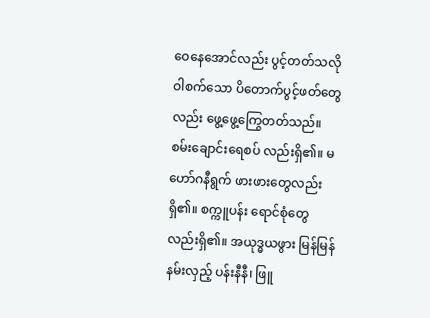ဝေနေအောင်လည်း ပွင့်တတ်သလို ဝါစက်သော ပိတောက်ပွင့်ဖတ်တွေလည်း ဖွေ့ဖွေ့ကြွေတတ်သည်။ စမ်းချောင်းရေစပ် လည်းရှိ၏။ မဟော်ဂနီရွက် ဖားဖားတွေလည်း ရှိ၏။ စက္ကူပန်း ရောင်စုံတွေလည်းရှိ၏။ အယုဒ္ဓယဖွား မြန်မြန်နမ်းလှည့် ပန်းနီနီ၊ ဖြူ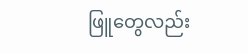ဖြူတွေလည်း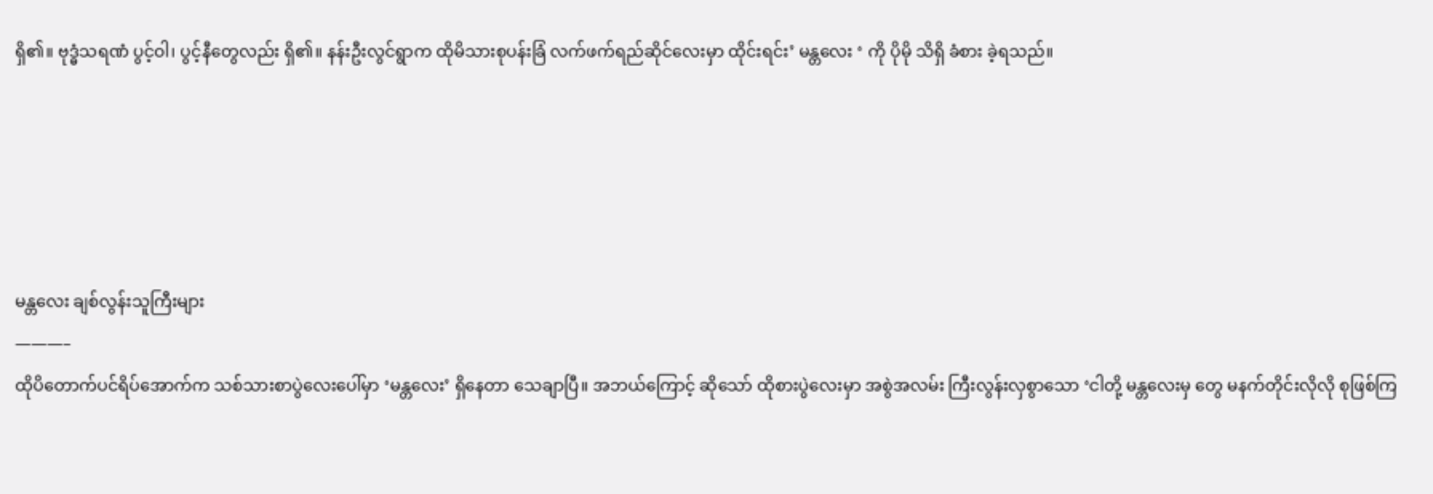ရှိ၏။ ဗုဒ္ဓံသရဏံ ပွင့်ဝါ၊ ပွင့်နီတွေလည်း ရှိ၏။ နန်းဦးလွင်ရွာက ထိုမိသားစုပန်းခြံ လက်ဖက်ရည်ဆိုင်လေးမှာ ထိုင်းရင်း’ မန္တလေး ‘ ကို ပိုမို သိရှိ ခံစား ခဲ့ရသည်။





မန္တလေး ချစ်လွန်းသူကြီးများ
———–
ထိုပိတောက်ပင်ရိပ်အောက်က သစ်သားစာပွဲလေးပေါ်မှာ ‘မန္တလေး’ ရှိနေတာ သေချာပြီ။ အဘယ်ကြောင့် ဆိုသော် ထိုစားပွဲလေးမှာ အစွဲအလမ်း ကြီးလွန်းလှစွာသော ‘ငါတို့ မန္တလေးမှ တွေ မနက်တိုင်းလိုလို စုဖြစ်ကြ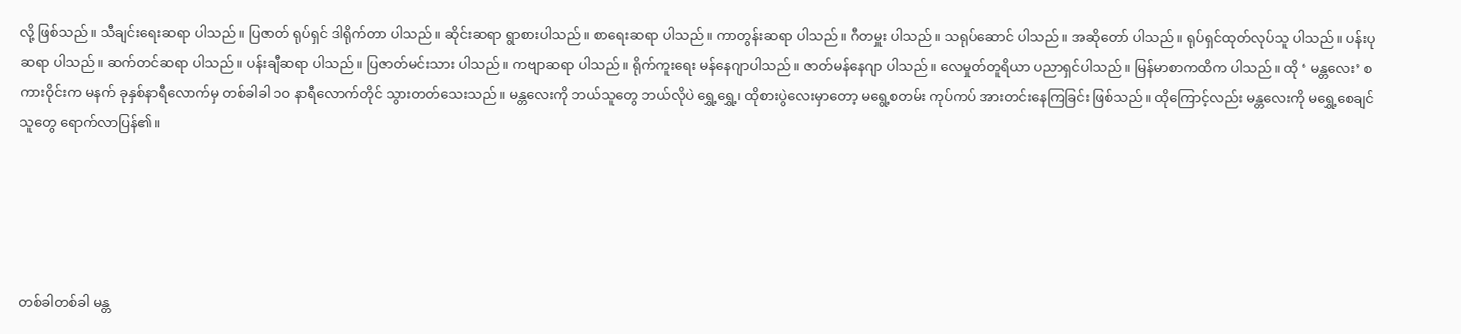လို့ ဖြစ်သည်။ သီချင်းရေးဆရာ ပါသည်။ ပြဇာတ် ရုပ်ရှင် ဒါရိုက်တာ ပါသည်။ ဆိုင်းဆရာ ရွာစားပါသည်။ စာရေးဆရာ ပါသည်။ ကာတွန်းဆရာ ပါသည်။ ဂီတမှူး ပါသည်။ သရုပ်ဆောင် ပါသည်။ အဆိုတော် ပါသည်။ ရုပ်ရှင်ထုတ်လုပ်သူ ပါသည်။ ပန်းပုဆရာ ပါသည်။ ဆက်တင်ဆရာ ပါသည်။ ပန်းချီဆရာ ပါသည်။ ပြဇာတ်မင်းသား ပါသည်။ ကဗျာဆရာ ပါသည်။ ရိုက်ကူးရေး မန်နေဂျာပါသည်။ ဇာတ်မန်နေဂျာ ပါသည်။ လေမှုတ်တူရိယာ ပညာရှင်ပါသည်။ မြန်မာစာကထိက ပါသည်။ ထို ‘ မန္တလေး’ စကားဝိုင်းက မနက် ခုနှစ်နာရီလောက်မှ တစ်ခါခါ ၁ဝ နာရီလောက်တိုင် သွားတတ်သေးသည်။ မန္တလေးကို ဘယ်သူတွေ ဘယ်လိုပဲ ရွှေ့ရွှေ့၊ ထိုစားပွဲလေးမှာတော့ မရွေ့စတမ်း ကုပ်ကပ် အားတင်းနေကြခြင်း ဖြစ်သည်။ ထိုကြောင့်လည်း မန္တလေးကို မရွှေ့စေချင်သူတွေ ရောက်လာပြန်၏။





တစ်ခါတစ်ခါ မန္တ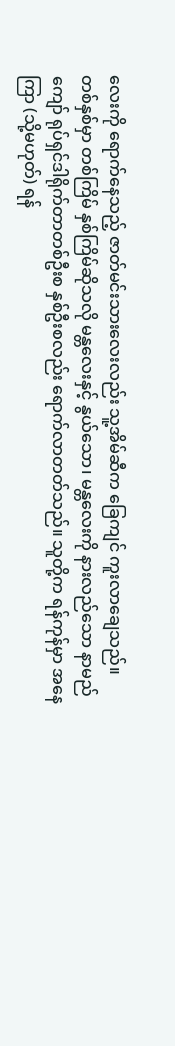လေးကို ရောက်နေသည့် ဇာတ်မင်းသားလေးလည်း သူ့အိမ်ဆီက ခြေကျင် ကူးလာချေသည်။ တစ်နှစ်မှာ တစ်ကြိမ် နှစ်ကြိမ်ဆိုသလို မန္တလေးနှင့် နွယ်သော၊ မန္တလေးကို နားလည်သော နာမည်ကျော် ရုပ်ရှင်ဒါရိုက်တာတစ်ဦးစ နှစ်ဦးစလည်း ရောက်လာတတ်သည်။ သူတို့က ရန်ကုန်မှာ အနေကြာ (သို့မဟုတ်) ရန်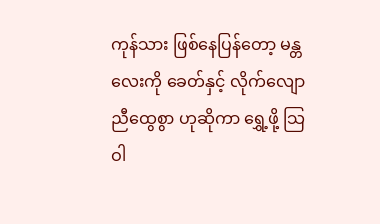ကုန်သား ဖြစ်နေပြန်တော့ မန္တလေးကို ခေတ်နှင့် လိုက်လျောညီထွေစွာ ဟုဆိုကာ ရွှေ့ဖို့ သြဝါ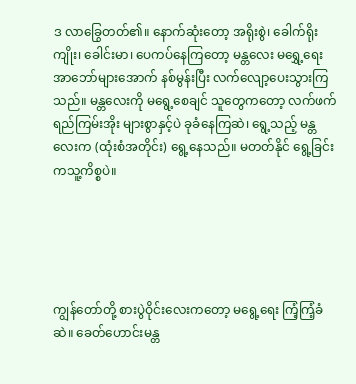ဒ လာခြွေတတ်၏။ နောက်ဆုံးတော့ အရိုးစွဲ၊ ခေါက်ရိုး ကျိုး၊ ခေါင်းမာ၊ ပေကပ်နေကြတော့ မန္တလေး မရွှေ့ရေး အာဘော်များအောက် နစ်မွန်းပြီး လက်လျော့ပေးသွားကြသည်။ မန္တလေးကို မရွေ့စေချင် သူတွေကတော့ လက်ဖက်ရည်ကြမ်းအိုး များစွာနှင့်ပဲ ခုခံနေကြဆဲ၊ ရွေ့သည့် မန္တလေးက (ထုံးစံအတိုင်း) ရွေ့နေသည်။ မတတ်နိုင် ရွေ့ခြင်းကသူ့ကိစ္စပဲ။





ကျွန်တော်တို့ စားပွဲဝိုင်းလေးကတော့ မရွေ့ရေး ကြံ့ကြံ့ခံဆဲ။ ခေတ်ဟောင်းမန္တ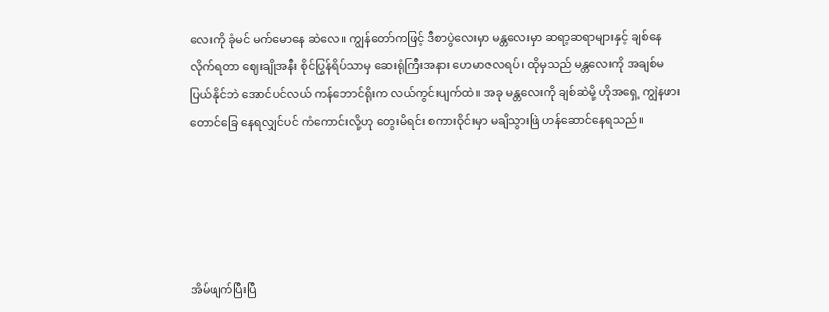လေးကို ခုံမင် မက်မောနေ ဆဲလေ။ ကျွန်တော်ကဖြင့် ဒီစာပွဲလေးမှာ မန္တလေးမှာ ဆရာ့ဆရာများနှင့် ချစ်နေလိုက်ရတာ ဈေးချိုအနီး စိုင်ပြွန်ရိပ်သာမှ ဆေးရုံကြီးအနား ဟေမာဇလရပ်၊ ထိုမှသည် မန္တလေးကို အချစ်မပြယ်နိုင်ဘဲ အောင်ပင်လယ် ကန်ဘောင်ရိုးက လယ်ကွင်းပျက်ထဲ။ အခု မန္တလေးကို ချစ်ဆဲမို့ ဟိုအရှေ့ ကျွဲနဖားတောင်ခြေ နေရလျှင်ပင် ကံကောင်းလို့ဟု တွေးမိရင်း စကားဝိုင်းမှာ မချိသွားဖြဲ ဟန်ဆောင်နေရသည်။





အိမ်ဖျက်ပြီးပြီ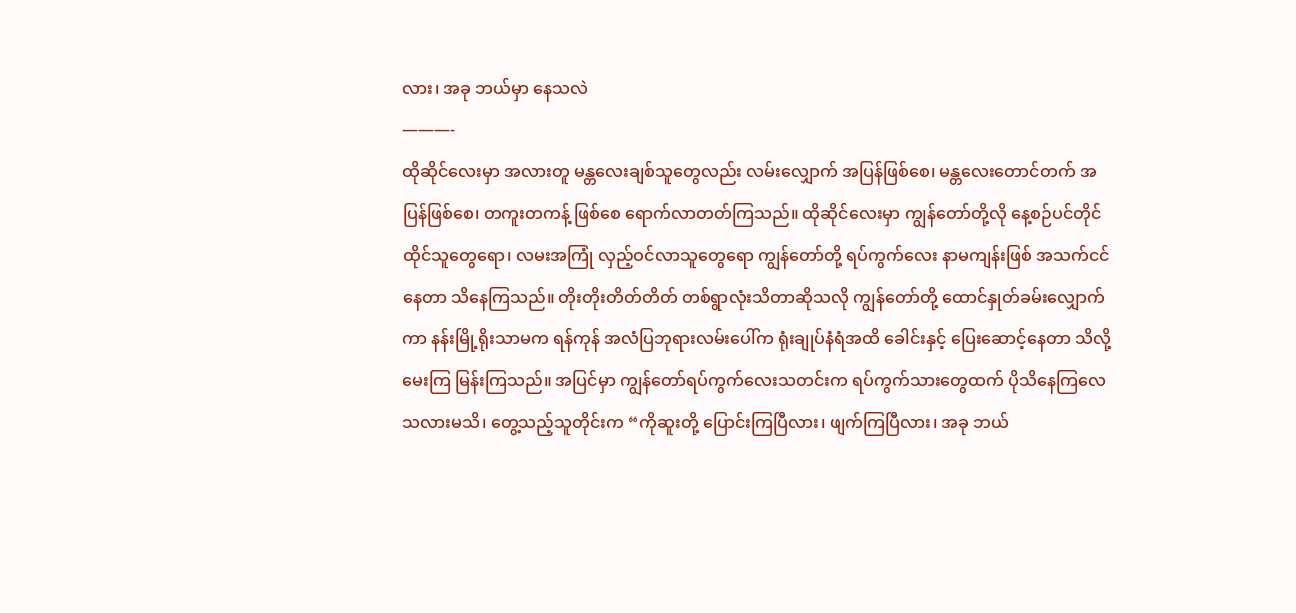လား၊ အခု ဘယ်မှာ နေသလဲ
———-
ထိုဆိုင်လေးမှာ အလားတူ မန္တလေးချစ်သူတွေလည်း လမ်းလျှောက် အပြန်ဖြစ်စေ၊ မန္တလေးတောင်တက် အပြန်ဖြစ်စေ၊ တကူးတကန့် ဖြစ်စေ ရောက်လာတတ်ကြသည်။ ထိုဆိုင်လေးမှာ ကျွန်တော်တို့လို နေ့စဉ်ပင်တိုင် ထိုင်သူတွေရော၊ လမးအကြုံ လှည့်ဝင်လာသူတွေရော ကျွန်တော်တို့ ရပ်ကွက်လေး နာမကျန်းဖြစ် အသက်ငင်နေတာ သိနေကြသည်။ တိုးတိုးတိတ်တိတ် တစ်ရွာလုံးသိတာဆိုသလို ကျွန်တော်တို့ ထောင်နှုတ်ခမ်းလျှောက်ကာ နန်းမြို့ရိုးသာမက ရန်ကုန် အလံပြဘုရားလမ်းပေါ်က ရုံးချုပ်နံရံအထိ ခေါင်းနှင့် ပြေးဆောင့်နေတာ သိလို့ မေးကြ မြန်းကြသည်။ အပြင်မှာ ကျွန်တော်ရပ်ကွက်လေးသတင်းက ရပ်ကွက်သားတွေထက် ပိုသိနေကြလေသလားမသိ၊ တွေ့သည့်သူတိုင်းက “ကိုဆူးတို့ ပြောင်းကြပြီလား၊ ဖျက်ကြပြီလား၊ အခု ဘယ်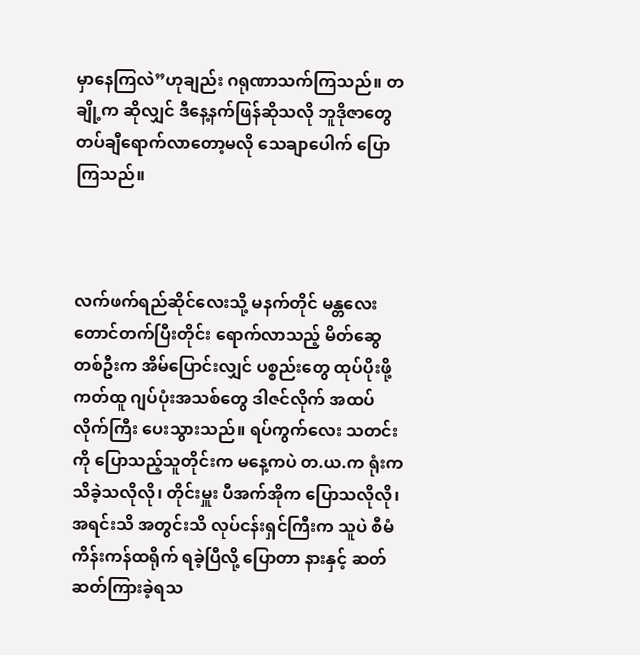မှာနေကြလဲ”ဟုချည်း ဂရုဏာသက်ကြသည်။ တချို့က ဆိုလျှင် ဒီနေ့နက်ဖြန်ဆိုသလို ဘူဒိုဇာတွေ တပ်ချီရောက်လာတော့မလို သေချာပေါက် ပြောကြသည်။



လက်ဖက်ရည်ဆိုင်လေးသို့ မနက်တိုင် မန္တလေးတောင်တက်ပြီးတိုင်း ရောက်လာသည့် မိတ်ဆွေ တစ်ဦးက အိမ်ပြောင်းလျှင် ပစ္စည်းတွေ ထုပ်ပိုးဖို့ ကတ်ထူ ဂျပ်ပုံးအသစ်တွေ ဒါဇင်လိုက် အထပ်လိုက်ကြီး ပေးသွားသည်။ ရပ်ကွက်လေး သတင်းကို ပြောသည့်သူတိုင်းက မနေ့ကပဲ တ.ယ.က ရုံးက သိခဲ့သလိုလို၊ တိုင်းမှူး ပီအက်အိုက ပြောသလိုလို၊ အရင်းသိ အတွင်းသိ လုပ်ငန်းရှင်ကြီးက သူပဲ စီမံကိန်းကန်ထရိုက် ရခဲ့ပြီလို့ ပြောတာ နားနှင့် ဆတ်ဆတ်ကြားခဲ့ရသ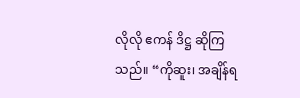လိုလို ဧကန် ဒိဋ္ဌ ဆိုကြသည်။ “ကိုဆူး၊ အချိန်ရ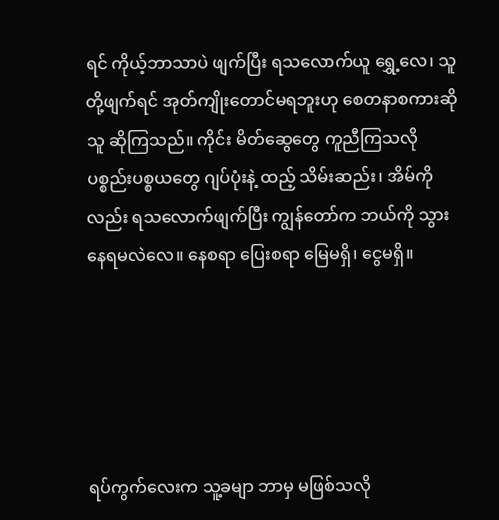ရင် ကိုယ့်ဘာသာပဲ ဖျက်ပြီး ရသလောက်ယူ ရွှေ့လေ၊ သူတို့ဖျက်ရင် အုတ်ကျိုးတောင်မရဘူးဟု စေတနာစကားဆိုသူ ဆိုကြသည်။ ကိုင်း မိတ်ဆွေတွေ ကူညီကြသလို ပစ္စည်းပစ္စယတွေ ဂျပ်ပုံးနဲ့ ထည့် သိမ်းဆည်း၊ အိမ်ကိုလည်း ရသလောက်ဖျက်ပြီး ကျွန်တော်က ဘယ်ကို သွားနေရမလဲလေ။ နေစရာ ပြေးစရာ မြေမရှိ၊ ငွေမရှိ။





ရပ်ကွက်လေးက သူ့ခမျာ ဘာမှ မဖြစ်သလို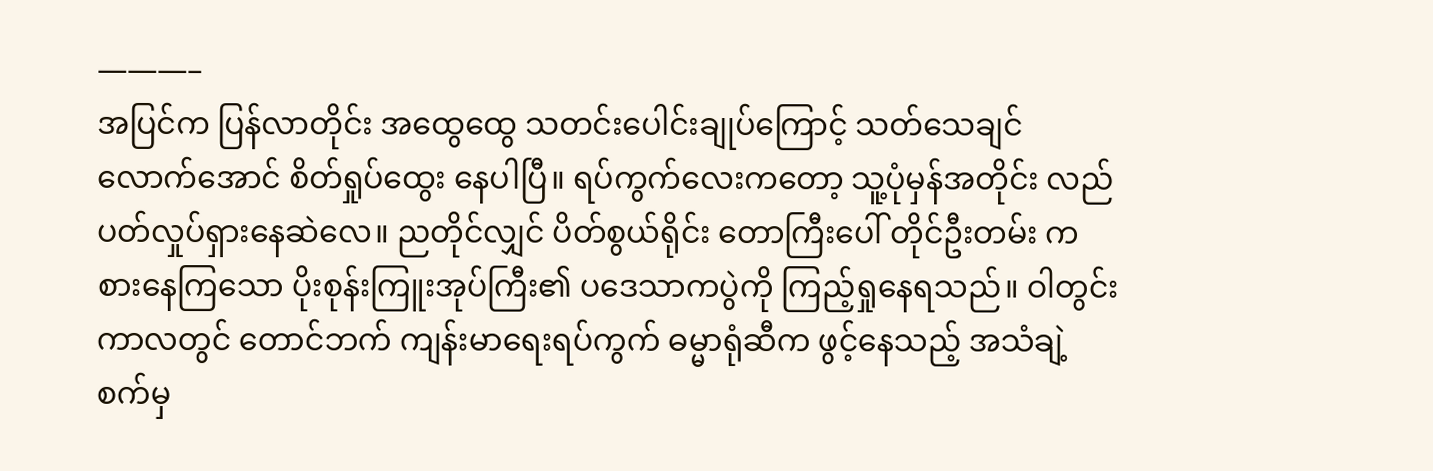———–
အပြင်က ပြန်လာတိုင်း အထွေထွေ သတင်းပေါင်းချုပ်ကြောင့် သတ်သေချင်လောက်အောင် စိတ်ရှုပ်ထွေး နေပါပြီ။ ရပ်ကွက်လေးကတော့ သူ့ပုံမှန်အတိုင်း လည်ပတ်လှုပ်ရှားနေဆဲလေ။ ညတိုင်လျှင် ပိတ်စွယ်ရိုင်း တောကြီးပေါ် တိုင်ဦးတမ်း ကစားနေကြသော ပိုးစုန်းကြူးအုပ်ကြီး၏ ပဒေသာကပွဲကို ကြည့်ရှုနေရသည်။ ဝါတွင်းကာလတွင် တောင်ဘက် ကျန်းမာရေးရပ်ကွက် ဓမ္မာရုံဆီက ဖွင့်နေသည့် အသံချဲ့စက်မှ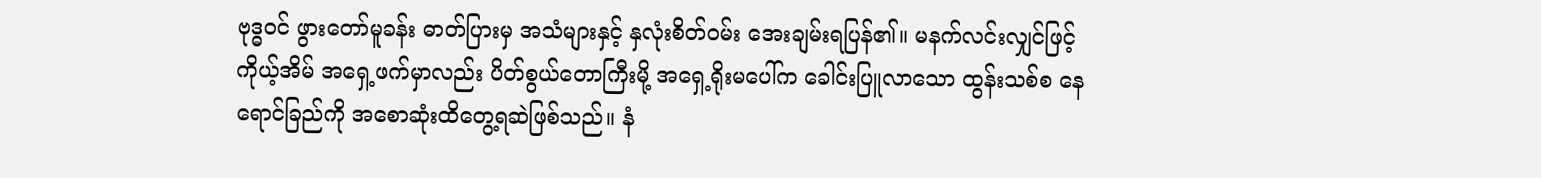ဗုဒ္ဓဝင် ဖွားတော်မူခန်း ဓာတ်ပြားမှ အသံများနှင့် နှလုံးစိတ်ဝမ်း အေးချမ်းရပြန်၏။ မနက်လင်းလျှင်ဖြင့် ကိုယ့်အိမ် အရှေ့ဖက်မှာလည်း ပိတ်စွယ်တောကြီးမို့ အရှေ့ရိုးမပေါ်က ခေါင်းပြူလာသော ထွန်းသစ်စ နေရောင်ခြည်ကို အစောဆုံးထိတွေ့ရဆဲဖြစ်သည်။ နံ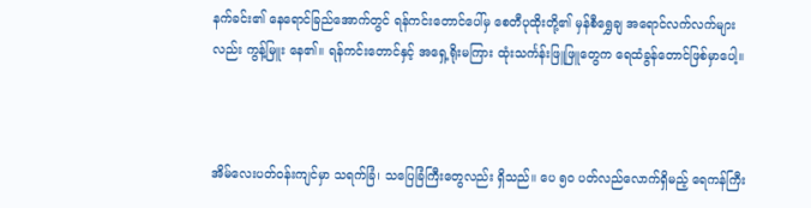နက်ခင်း၏ နေရောင်ခြည်အောက်တွင် ရန်ကင်းတောင်ပေါ်မှ စေတီပုထိုးတို့၏ မှန်စီရွှေချ အရောင်လက်လက်များလည်း ကွန့်မြူး နေ၏။ ရန်ကင်းတောင်နှင့် အရှေ့ရိုးမကြား ထုံးသင်္ကန်းဖြူဖြူတွေက ရေထံခွန်တောင်ဖြစ်မှာပေါ့။



အိမ်လေးပတ်ဝန်းကျင်မှာ သရက်ခြံ၊ သပြေခြံကြီးတွေလည်း ရှိသည်။ ပေ ၅ဝ ပတ်လည်လောက်ရှိမည့် ရေကန်ကြီး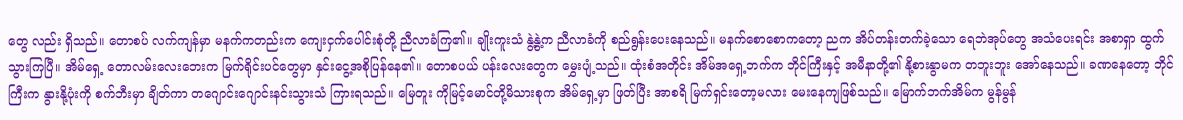တွေ လည်း ရှိသည်။ တောစပ် လက်ကျန်မှာ မနက်ကတည်းက ကျေးငှက်ပေါင်းစုံတို့ ညီလာခံကြ၏။ ချိုးကူးသံ နွဲ့နွဲ့က ညီလာခံကို စည်ရွန်းပေးနေသည်။ မနက်စောစောကတော့ ညက အိပ်တန်းတက်ခဲ့သော ရေဘဲအုပ်တွေ အသံပေးရင်း အစာရှာ ထွက်သွားကြပြီ။ အိမ်ရှေ့ တောလမ်းလေးဘေးက မြက်ရိုင်းပင်တွေမှာ နှင်းငွေ့အစိုပြန်နေ၏။ တောစပယ် ပန်းလေးတွေက မွှေးပျံ့သည်။ ထုံးစံအတိုင်း အိမ်အရှေ့ဘက်က ဘိုင်ကြီးနှင့် အမီနာတို့၏ နို့စားနွာမက တဘူးဘူး အော်နေသည်။ ခဏနေတော့ ဘိုင်ကြီးက နွားနို့ပုံးကို စက်ဘီးမှာ ချိတ်ကာ တဂျောင်းဂျောင်းနင်းသွားသံ ကြားရသည်။ မြေတူး ကိုမြင့်မောင်တို့မိသားစုက အိမ်ရှေ့မှာ ဖြတ်ပြီး အာစရိ မြက်ရှင်းတော့မလား မေးနေကျဖြစ်သည်။ မြောက်ဘက်အိမ်က မွန်မွန်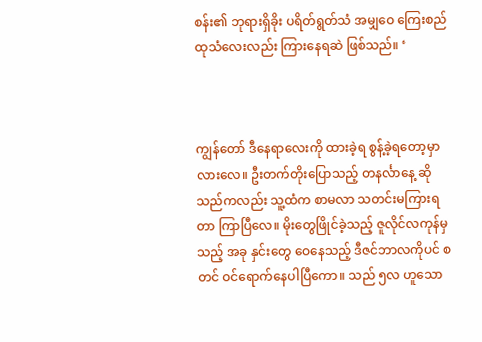စန်း၏ ဘုရားရှိခိုး ပရိတ်ရွတ်သံ အမျှဝေ ကြေးစည်ထုသံလေးလည်း ကြားနေရဆဲ ဖြစ်သည်။ ‘



ကျွန်တော် ဒီနေရာလေးကို ထားခဲ့ရ စွန့်ခဲ့ရတော့မှာလားလေ။ ဦးတက်တိုးပြောသည့် တနင်္လာနေ့ ဆိုသည်ကလည်း သူ့ထံက စာမလာ သတင်းမကြားရတာ ကြာပြီလေ။ မိုးတွေဖြိုင်ခဲ့သည့် ဇူလိုင်လကုန်မှသည့် အခု နှင်းတွေ ဝေနေသည့် ဒီဇင်ဘာလကိုပင် စတင် ဝင်ရောက်နေပါပြီကော။ သည် ၅လ ဟူသော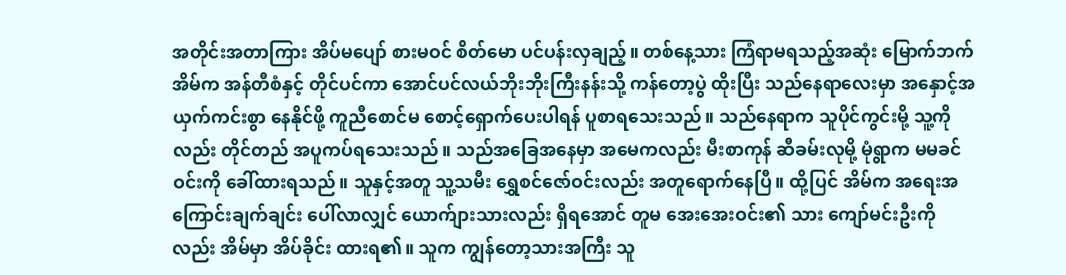အတိုင်းအတာကြား အိပ်မပျော် စားမဝင် စိတ်မော ပင်ပန်းလှချည့်။ တစ်နေ့သား ကြံရာမရသည့်အဆုံး မြောက်ဘက်အိမ်က အန်တီစံနှင့် တိုင်ပင်ကာ အောင်ပင်လယ်ဘိုးဘိုးကြီးနန်းသို့ ကန်တော့ပွဲ ထိုးပြီး သည်နေရာလေးမှာ အနှောင့်အယှက်ကင်းစွာ နေနိုင်ဖို့ ကူညီစောင်မ စောင့်ရှောက်ပေးပါရန် ပူစာရသေးသည်။ သည်နေရာက သူပိုင်ကွင်းမို့ သူ့ကိုလည်း တိုင်တည် အပူကပ်ရသေးသည်။ သည်အခြေအနေမှာ အမေကလည်း မီးစာကုန် ဆီခမ်းလုမို့ မုံရွာက မမခင်ဝင်းကို ခေါ်ထားရသည်။ သူနှင့်အတူ သူ့သမီး ရွှေစင်ဇော်ဝင်းလည်း အတူရောက်နေပြီ။ ထို့ပြင် အိမ်က အရေးအကြောင်းချက်ချင်း ပေါ်လာလျှင် ယောက်ျားသားလည်း ရှိရအောင် တူမ အေးအေးဝင်း၏ သား ကျော်မင်းဦးကိုလည်း အိမ်မှာ အိပ်ခိုင်း ထားရ၏။ သူက ကျွန်တော့သားအကြီး သူ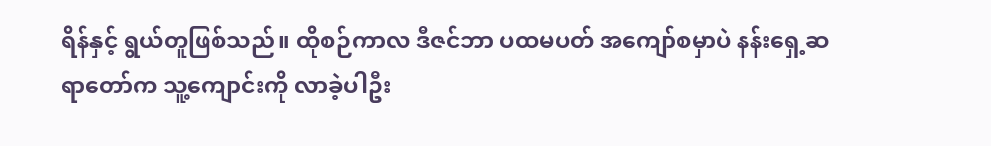ရိန်နှင့် ရွယ်တူဖြစ်သည်။ ထိုစဉ်ကာလ ဒီဇင်ဘာ ပထမပတ် အကျော်စမှာပဲ နန်းရှေ့ဆရာတော်က သူ့ကျောင်းကို လာခဲ့ပါဦး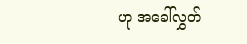ဟု အခေါ်လွှတ်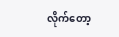လိုက်တော့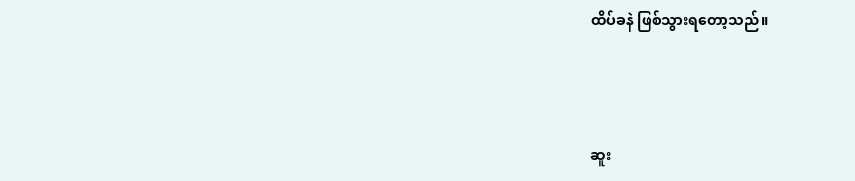ထိပ်ခနဲ ဖြစ်သွားရတော့သည်။



ဆူး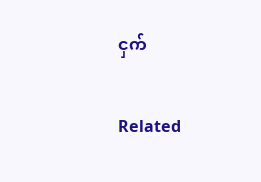ငှက်

Related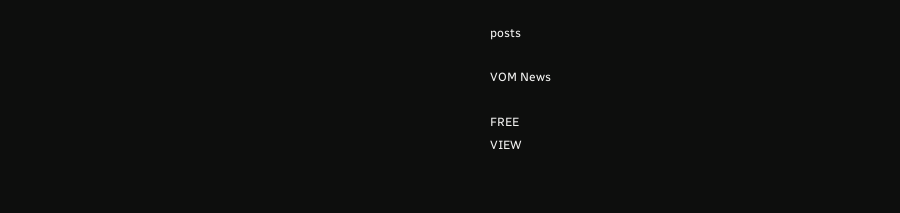posts

VOM News

FREE
VIEW